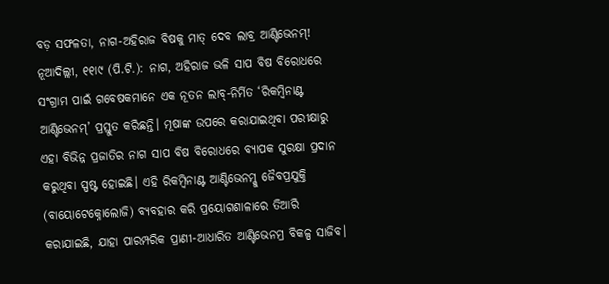ବଡ଼ ସଫଳତା, ନାଗ-ଅହିରାଜ ବିଷକୁ ମାତ୍ ଦେବ ଲାବ୍ର ଆଣ୍ଟିଭେନମ୍!
ନୂଆଦିଲ୍ଲୀ, ୧୧ା୯ (ପି.ଟି.): ନାଗ, ଅହିରାଜ ଭଳି ସାପ ବିଷ ବିରୋଧରେ ସଂଗ୍ରାମ ପାଇଁ ଗବେଷକମାନେ ଏକ ନୂତନ ଲାବ୍-ନିର୍ମିତ ‘ରିକମ୍ବିନାଣ୍ଟ ଆଣ୍ଟିଭେନମ୍’ ପ୍ରସ୍ତୁତ କରିଛନ୍ତି। ମୂଷାଙ୍କ ଉପରେ କରାଯାଇଥିବା ପରୀକ୍ଷାରୁ ଏହା ବିଭିନ୍ନ ପ୍ରଜାତିର ନାଗ ସାପ ବିଷ ବିରୋଧରେ ବ୍ୟାପକ ସୁରକ୍ଷା ପ୍ରଦାନ କରୁଥିବା ସ୍ପଷ୍ଟ ହୋଇଛି। ଏହି ରିକମ୍ବିନାଣ୍ଟ ଆଣ୍ଟିଭେନମ୍କୁ ଜୈବପ୍ରଯୁକ୍ତି (ବାୟୋଟେକ୍ନୋଲୋଜି) ବ୍ୟବହାର କରି ପ୍ରୟୋଗଶାଳାରେ ତିଆରି କରାଯାଇଛି, ଯାହା ପାରମ୍ପରିକ ପ୍ରାଣୀ-ଆଧାରିତ ଆଣ୍ଟିଭେନମ୍ର ବିକଳ୍ପ ସାଜିବ।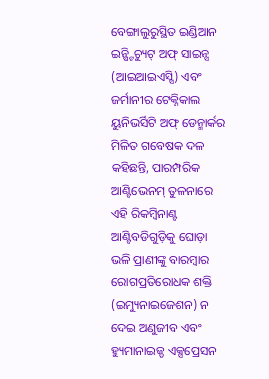ବେଙ୍ଗାଲୁରୁସ୍ଥିତ ଇଣ୍ଡିଆନ ଇନ୍ଷ୍ଟିଚ୍ୟୁଟ୍ ଅଫ୍ ସାଇନ୍ସ (ଆଇଆଇଏସ୍ସି) ଏବଂ ଜର୍ମାନୀର ଟେକ୍ନିକାଲ ୟୁନିଭର୍ସିଟି ଅଫ୍ ଡେନ୍ମାର୍କର ମିଳିତ ଗବେଷକ ଦଳ କହିଛନ୍ତି, ପାରମ୍ପରିକ ଆଣ୍ଟିଭେନମ୍ ତୁଳନାରେ ଏହି ରିକମ୍ବିନାଣ୍ଟ ଆଣ୍ଟିବଡିଗୁଡ଼ିକୁ ଘୋଡ଼ା ଭଳି ପ୍ରାଣୀଙ୍କୁ ବାରମ୍ବାର ରୋଗପ୍ରତିରୋଧକ ଶକ୍ତି (ଇମ୍ୟୁନାଇଜେଶନ) ନ ଦେଇ ଅଣୁଜୀବ ଏବଂ ହ୍ୟୁମାନାଇଜ୍ଡ ଏକ୍ସପ୍ରେସନ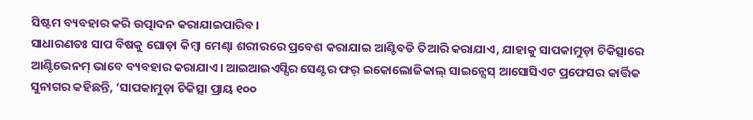ସିଷ୍ଟମ ବ୍ୟବହାର କରି ଉତ୍ପାଦନ କରାଯାଇପାରିବ।
ସାଧାରଣତଃ ସାପ ବିଷକୁ ଘୋଡ଼ା କିମ୍ବା ମେଣ୍ଢା ଶରୀରରେ ପ୍ରବେଶ କରାଯାଇ ଆଣ୍ଟିବଡି ତିଆରି କରାଯାଏ, ଯାହାକୁ ସାପକାମୁଡ଼ା ଚିକିତ୍ସାରେ ଆଣ୍ଟିଭେନମ୍ ଭାବେ ବ୍ୟବହାର କରାଯାଏ। ଆଇଆଇଏସ୍ସିର ସେଣ୍ଟର ଫର୍ ଇକୋଲୋଜିକାଲ୍ ସାଇନ୍ସେସ୍ ଆସୋସିଏଟ ପ୍ରଫେସର କାର୍ତ୍ତିକ ସୁନାଗର କହିଛନ୍ତି, ‘ସାପକାମୁଡ଼ା ଚିକିତ୍ସା ପ୍ରାୟ ୧୦୦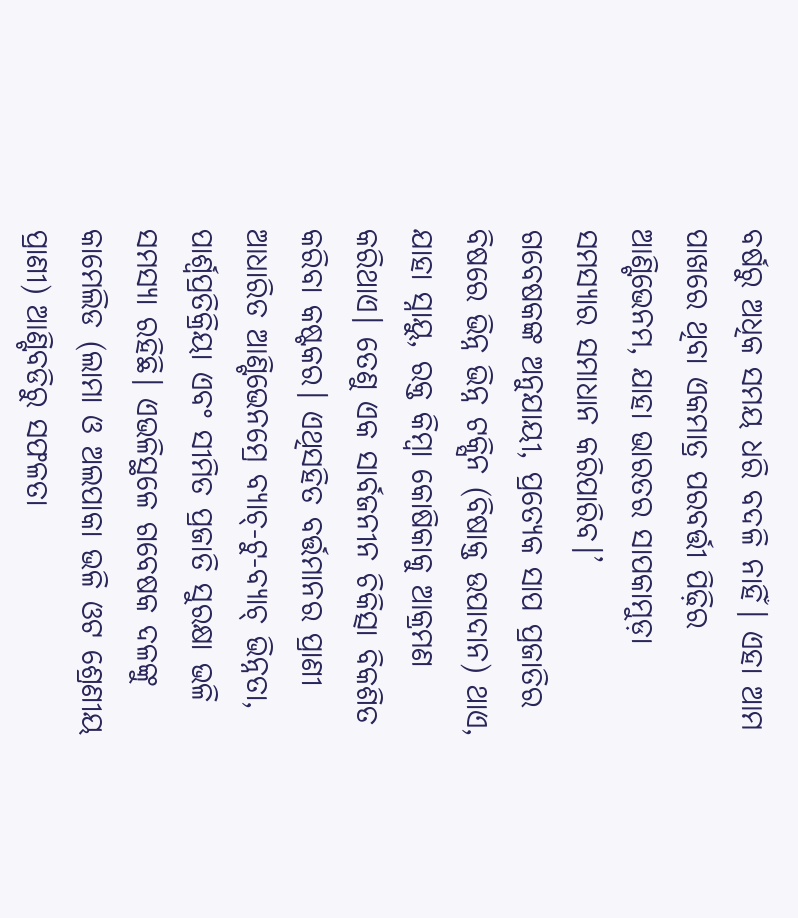ବର୍ଷରୁ ଅଧିକ ସମୟ ଧରି ବଦଳି ନାହିଁ। ଏହା ଆମ ପାଖରେ ଥିବା ଏକମାତ୍ର ପରବର୍ତ୍ତୀ ପିଢ଼ିର ଆଣ୍ଟିଭେନମ, ଯାହା ଭାରତର ସାପକାମୁଡ଼ା ସମସ୍ୟାର ସମାଧାନ କରିପାରିବ।’
ଗବେଷକଙ୍କ ଅନୁଯାୟୀ, ପ୍ରତ୍ୟେକ ସାପ ପ୍ରଜାତିର ବିଷରେ ଭିନ୍ନ ଭିନ୍ନ ଟକ୍ସିନ (ବିଷାକ୍ତ ଉପାଦାନ) ଥାଏ, ଯାହା ସ୍ନାୟୁ, ରକ୍ତ କିମ୍ବା କୋଷିକାକୁ ଆକ୍ରମଣ କରିଥାଏ। ତେଣୁ ଏକ ସାର୍ବଜନୀନ ଚିକିତ୍ସା ବିକଶିତ କରିବା କଷ୍ଟକର। ଏଥିସହିତ ବର୍ତ୍ତମାନର ପ୍ରାଣୀ ଆଧାରିତ ଆଣ୍ଟିଭେନମ୍ରେ ବ୍ୟାଚ୍-ଟୁ-ବ୍ୟାଚ୍ ଭିନ୍ନତା, ପାର୍ଶ୍ୱପ୍ରତିକ୍ରିୟା ଏବଂ ସୀମିତ ପ୍ରଜାତି ସୁରକ୍ଷା ଭଳି ସମସ୍ୟା ରହିଛି। ଏଭଳିସ୍ଥଳେ ଗବେଷକ ଦଳଙ୍କୁ କାମେଲିଡ (ଲାମା ଓ ଅଲପାକା ଭଳି ଓଟ ଶ୍ରେଣୀୟ ପ୍ରାଣୀ) ଆଣ୍ଟିବଡିରୁ ସଫଳତା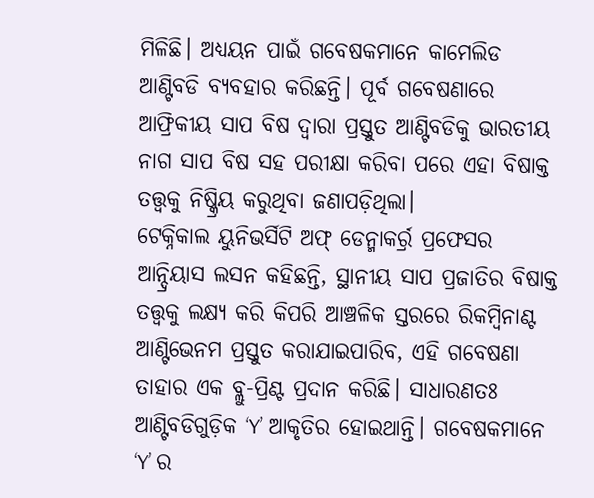ମିଳିଛି। ଅଧ୍ୟୟନ ପାଇଁ ଗବେଷକମାନେ କାମେଲିଡ ଆଣ୍ଟିବଡି ବ୍ୟବହାର କରିଛନ୍ତି। ପୂର୍ବ ଗବେଷଣାରେ ଆଫ୍ରିକୀୟ ସାପ ବିଷ ଦ୍ୱାରା ପ୍ରସ୍ତୁତ ଆଣ୍ଟିବଡିକୁ ଭାରତୀୟ ନାଗ ସାପ ବିଷ ସହ ପରୀକ୍ଷା କରିବା ପରେ ଏହା ବିଷାକ୍ତ ତତ୍ତ୍ୱକୁ ନିଷ୍କ୍ରିୟ କରୁଥିବା ଜଣାପଡ଼ିଥିଲା।
ଟେକ୍ନିକାଲ ୟୁନିଭର୍ସିଟି ଅଫ୍ ଡେନ୍ମାକର୍ର୍ର ପ୍ରଫେସର ଆନ୍ଦ୍ରିୟାସ ଲସନ କହିଛନ୍ତି, ସ୍ଥାନୀୟ ସାପ ପ୍ରଜାତିର ବିଷାକ୍ତ ତତ୍ତ୍ୱକୁ ଲକ୍ଷ୍ୟ କରି କିପରି ଆଞ୍ଚଳିକ ସ୍ତରରେ ରିକମ୍ବିନାଣ୍ଟ ଆଣ୍ଟିଭେନମ ପ୍ରସ୍ତୁତ କରାଯାଇପାରିବ, ଏହି ଗବେଷଣା ତାହାର ଏକ ବ୍ଲୁ-ପ୍ରିଣ୍ଟ ପ୍ରଦାନ କରିଛି। ସାଧାରଣତଃ ଆଣ୍ଟିବଡିଗୁଡ଼ିକ ‘Y’ ଆକୃତିର ହୋଇଥାନ୍ତି। ଗବେଷକମାନେ ‘Y’ ର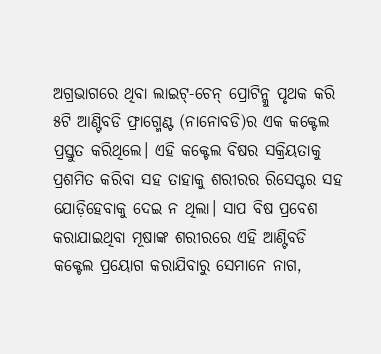ଅଗ୍ରଭାଗରେ ଥିବା ଲାଇଟ୍-ଚେନ୍ ପ୍ରୋଟିନ୍କୁ ପୃଥକ କରି ୫ଟି ଆଣ୍ଟିବଡି ଫ୍ରାଗ୍ମେଣ୍ଟ (ନାନୋବଡି)ର ଏକ କକ୍ଟେଲ ପ୍ରସ୍ତୁତ କରିଥିଲେ। ଏହି କକ୍ଟେଲ ବିଷର ସକ୍ରିୟତାକୁ ପ୍ରଶମିତ କରିବା ସହ ତାହାକୁ ଶରୀରର ରିସେପ୍ଟର ସହ ଯୋଡ଼ିହେବାକୁ ଦେଇ ନ ଥିଲା। ସାପ ବିଷ ପ୍ରବେଶ କରାଯାଇଥିବା ମୂଷାଙ୍କ ଶରୀରରେ ଏହି ଆଣ୍ଟିବଡି କକ୍ଟେଲ ପ୍ରୟୋଗ କରାଯିବାରୁ ସେମାନେ ନାଗ,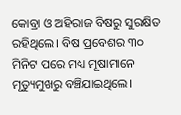କୋବ୍ରା ଓ ଅହିରାଜ ବିଷରୁ ସୁରକ୍ଷିତ ରହିଥିଲେ। ବିଷ ପ୍ରବେଶର ୩୦ ମିନିଟ ପରେ ମଧ୍ୟ ମୂଷାମାନେ ମୃତ୍ୟୁମୁଖରୁ ବଞ୍ଚିଯାଇଥିଲେ।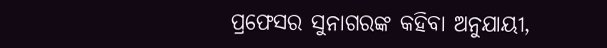ପ୍ରଫେସର ସୁନାଗରଙ୍କ କହିବା ଅନୁଯାୟୀ,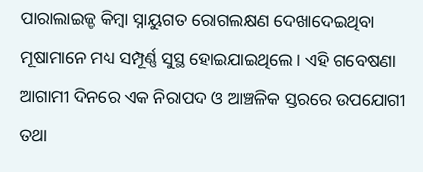ପାରାଲାଇଜ୍ଡ କିମ୍ବା ସ୍ନାୟୁଗତ ରୋଗଲକ୍ଷଣ ଦେଖାଦେଇଥିବା ମୂଷାମାନେ ମଧ୍ୟ ସମ୍ପୂର୍ଣ୍ଣ ସୁସ୍ଥ ହୋଇଯାଇଥିଲେ। ଏହି ଗବେଷଣା ଆଗାମୀ ଦିନରେ ଏକ ନିରାପଦ ଓ ଆଞ୍ଚଳିକ ସ୍ତରରେ ଉପଯୋଗୀ ତଥା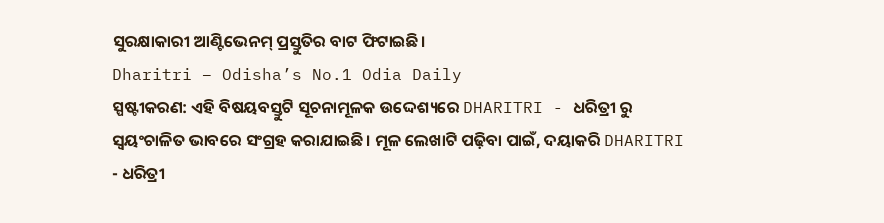ସୁରକ୍ଷାକାରୀ ଆଣ୍ଟିଭେନମ୍ ପ୍ରସ୍ତୁତିର ବାଟ ଫିଟାଇଛି।
Dharitri – Odisha’s No.1 Odia Daily
ସ୍ପଷ୍ଟୀକରଣ: ଏହି ବିଷୟବସ୍ତୁଟି ସୂଚନାମୂଳକ ଉଦ୍ଦେଶ୍ୟରେ DHARITRI - ଧରିତ୍ରୀ ରୁ ସ୍ୱୟଂଚାଳିତ ଭାବରେ ସଂଗ୍ରହ କରାଯାଇଛି। ମୂଳ ଲେଖାଟି ପଢ଼ିବା ପାଇଁ, ଦୟାକରି DHARITRI - ଧରିତ୍ରୀ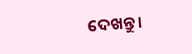ଦେଖନ୍ତୁ।